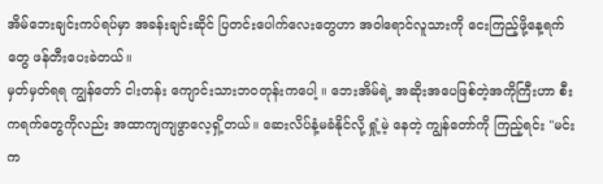အိမ်ဘေးချင်းကပ်ရပ်မှာ အခန်းချင်းဆိုင် ပြတင်းပေါက်လေးတွေဟာ အဝါရောင်လူသားကို ငေးကြည့်ဖို့နေ့ရက်တွေ ဖန်တီးပေးခဲတယ်။
မှတ်မှတ်ရရ ကျွန်တော် ငါးတန်း ကျောင်းသားဘဝတုန်းကပေါ့ ။ ဘေးအိမ်ရဲ့ အဆိုးအပေဖြစ်တဲ့အကိုကြီးဟာ စီးကရက်တွေကိုလည်း အထာကျကျဖွာလေ့ရှိ့တယ်။ ဆေးလိပ်နံ့မခံနိုင်လို့ ရှုံ့မဲ့ နေတဲ့ ကျွန်တော်ကို ကြည့်ရင်း "မင်းက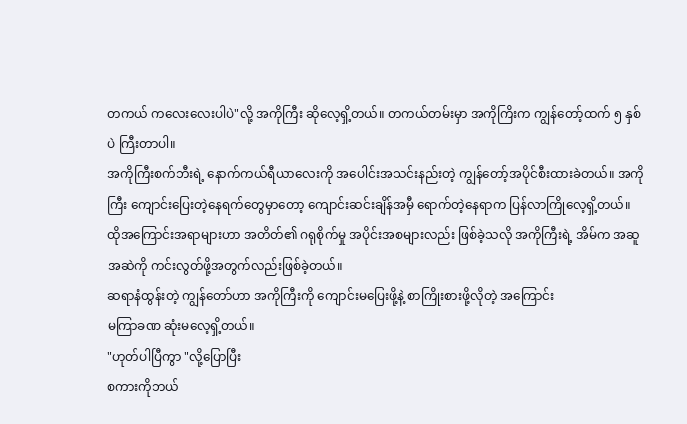တကယ် ကလေးလေးပါပဲ"လို့ အကိုကြီး ဆိုလေ့ရှိ့တယ်။ တကယ်တမ်းမှာ အကိုကြိးက ကျွန်တော့်ထက် ၅ နှစ်ပဲ ကြီးတာပါ။
အကိုကြီးစက်ဘီးရဲ့ နောက်ကယ်ရီယာလေးကို အပေါင်းအသင်းနည်းတဲ့ ကျွန်တော့်အပိုင်စီးထားခဲတယ်။ အကိုကြီး ကျောင်းပြေးတဲ့နေရက်တွေမှာတော့ ကျောင်းဆင်းချိန်အမှီ ရောက်တဲ့နေရာက ပြန်လာကြိုလေ့ရှိ့တယ်။ ထိုအကြောင်းအရာများဟာ အတိတ်၏ ဂရုစိုက်မှု အပိုင်းအစများလည်း ဖြစ်ခဲ့သလို အကိုကြီးရဲ့ အိမ်က အဆူအဆဲကို ကင်းလွတ်ဖို့အတွက်လည်းဖြစ်ခဲ့တယ်။
ဆရာနံထွန်းတဲ့ ကျွန်တော်ဟာ အကိုကြီးကို ကျောင်းမပြေးဖို့နဲ့ စာကြိုးစားဖို့လိုတဲ့ အကြောင်း
မကြာခဏ ဆုံးမလေ့ရှိ့တယ်။
"ဟုတ်ပါပြီကွာ "လို့ပြောပြီး
စကားကိုဘယ်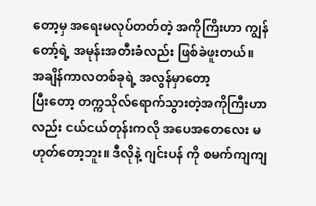တော့မှ အရေးမလုပ်တတ်တဲ့ အကိုကြိးဟာ ကျွန်တော့်ရဲ့ အမုန်းအတီးခံလည်း ဖြစ်ခဲဖူးတယ်။
အချိန်ကာလတစ်ခုရဲ့ အလွန်မှာတော့
ပြီးတော့ တက္ကသိုလ်ရောက်သွားတဲ့အကိုကြီးဟာလည်း ငယ်ငယ်တုန်းကလို အပေအတေလေး မဟုတ်တော့ဘူး။ ဒီလိုနဲ့ ဂျင်းပန် ကို စမက်ကျကျ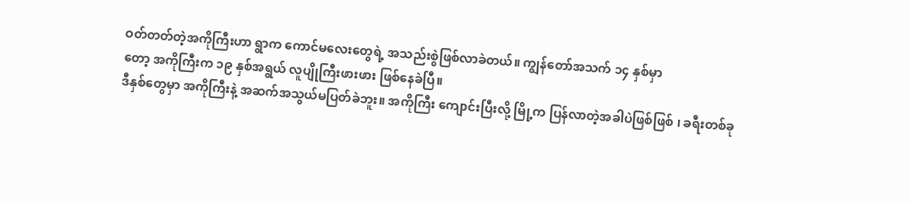ဝတ်တတ်တဲ့အကိုကြီးဟာ ရွာက ကောင်မလေးတွေရဲ့ အသည်းစွဲဖြစ်လာခဲတယ်။ ကျွန်တော်အသက် ၁၄ နှစ်မှာ
တော့ အကိုကြီးက ၁၉ နှစ်အရွယ် လူပျိုကြီးဖားဖား ဖြစ်နေခဲပြီ။
ဒီနှစ်တွေမှာ အကိုကြီးနဲ့ အဆက်အသွယ်မပြတ်ခဲဘူး။ အကိုကြီး ကျောင်းပြီးလို့ မြို့က ပြန်လာတဲ့အခါပဲဖြစ်ဖြစ် ၊ ခရီးတစ်ခု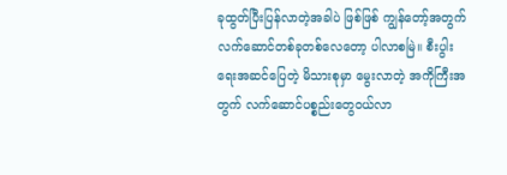ခုထွတ်ပြီးပြန်လာတဲ့အခါပဲ ဖြစ်ဖြစ် ကျွန်တော့်အတွက် လက်ဆောင်တစ်ခုတစ်လေတော့ ပါလာစမြဲ။ စီးပွါးရေးအဆင်ပြေတဲ့ မိသားစုမှာ မွေးလာတဲ့ အကိုကြီးအတွက် လက်ဆောင်ပစ္စည်းတွေဝယ်လာ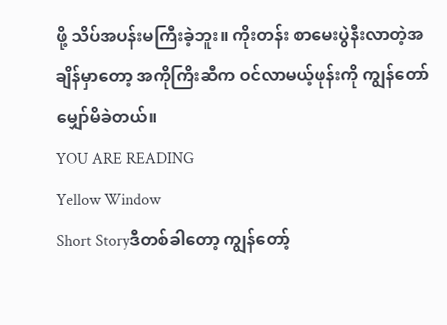ဖို့ သိပ်အပန်းမကြီးခဲ့ဘူး။ ကိုးတန်း စာမေးပွဲနီးလာတဲ့အချိန်မှာတော့ အကိုကြိးဆီက ဝင်လာမယ့်ဖုန်းကို ကျွန်တော် မျှော်မိခဲတယ်။
YOU ARE READING
Yellow Window
Short Storyဒီတစ်ခါတော့ ကျွန်တော့်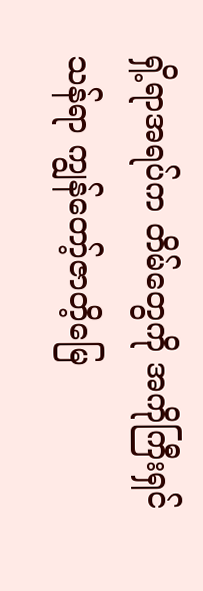ရှိ့ရာအရပ်က တိမ်တွေကို အကိုကြီးရှင်သန်ရာ ကျွန်တော့်ဇာတိ့မြေ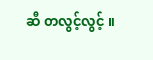ဆီ တလွင့်လွင့် ။